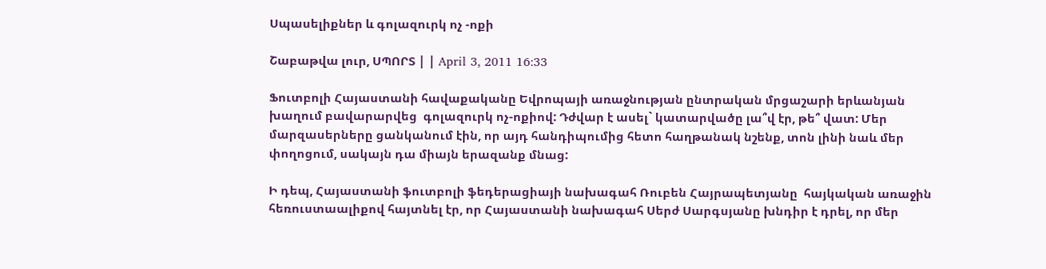Սպասելիքներ և գոլազուրկ ոչ -ոքի

Շաբաթվա լուր, ՍՊՈՐՏ | | April 3, 2011 16:33

Ֆուտբոլի Հայաստանի հավաքականը Եվրոպայի առաջնության ընտրական մրցաշարի երևանյան խաղում բավարարվեց  գոլազուրկ ոչ-ոքիով: Դժվար է ասել` կատարվածը լա՞վ էր, թե՞ վատ: Մեր մարզասերները ցանկանում էին, որ այդ հանդիպումից հետո հաղթանակ նշենք, տոն լինի նաև մեր փողոցում, սակայն դա միայն երազանք մնաց:

Ի դեպ, Հայաստանի ֆուտբոլի ֆեդերացիայի նախագահ Ռուբեն Հայրապետյանը  հայկական առաջին  հեռուստաալիքով հայտնել էր, որ Հայաստանի նախագահ Սերժ Սարգսյանը խնդիր է դրել, որ մեր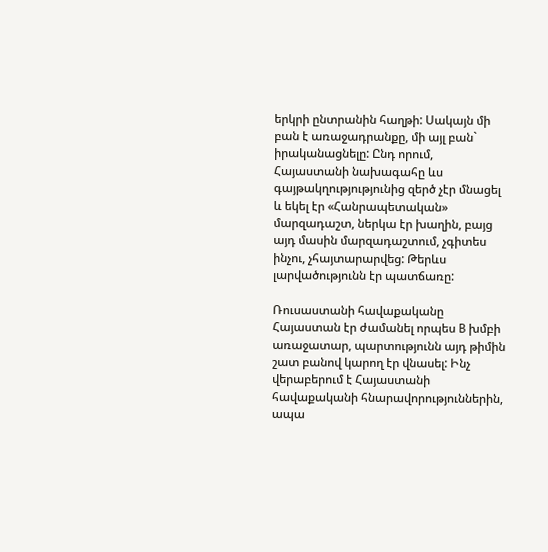երկրի ընտրանին հաղթի: Սակայն մի բան է առաջադրանքը, մի այլ բան` իրականացնելը: Ընդ որում, Հայաստանի նախագահը ևս գայթակղությությունից զերծ չէր մնացել և եկել էր «Հանրապետական» մարզադաշտ, ներկա էր խաղին, բայց այդ մասին մարզադաշտում, չգիտես ինչու, չհայտարարվեց: Թերևս լարվածությունն էր պատճառը:

Ռուսաստանի հավաքականը Հայաստան էր ժամանել որպես B խմբի առաջատար, պարտությունն այդ թիմին շատ բանով կարող էր վնասել: Ինչ վերաբերում է Հայաստանի հավաքականի հնարավորություններին, ապա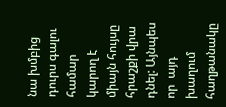նա խմբից դուրս գալու համար կարող է միայն հույսը հրաշքի վրա դնել: Այնպես որ  այդ խաղում հաղթանակը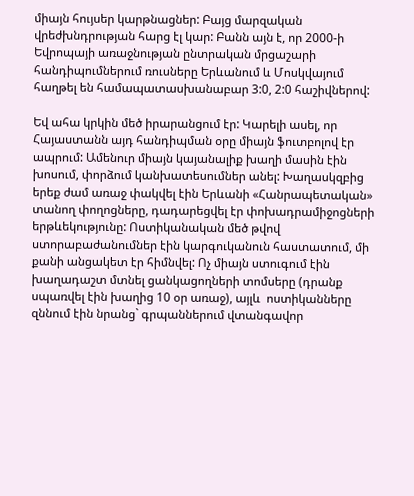միայն հույսեր կարթնացներ: Բայց մարզական վրեժխնդրության հարց էլ կար: Բանն այն է, որ 2000-ի Եվրոպայի առաջնության ընտրական մրցաշարի հանդիպումներում ռուսները Երևանում և Մոսկվայում հաղթել են համապատասխանաբար 3:0, 2:0 հաշիվներով:

Եվ ահա կրկին մեծ իրարանցում էր: Կարելի ասել, որ Հայաստանն այդ հանդիպման օրը միայն ֆուտբոլով էր ապրում: Ամենուր միայն կայանալիք խաղի մասին էին խոսում, փորձում կանխատեսումներ անել: Խաղասկզբից  երեք ժամ առաջ փակվել էին Երևանի «Հանրապետական» տանող փողոցները, դադարեցվել էր փոխադրամիջոցների երթևեկությունը: Ոստիկանական մեծ թվով ստորաբաժանումներ էին կարգուկանուն հաստատում, մի քանի անցակետ էր հիմնվել: Ոչ միայն ստուգում էին խաղադաշտ մտնել ցանկացողների տոմսերը (դրանք սպառվել էին խաղից 10 օր առաջ), այլև  ոստիկանները  զննում էին նրանց` գրպաններում վտանգավոր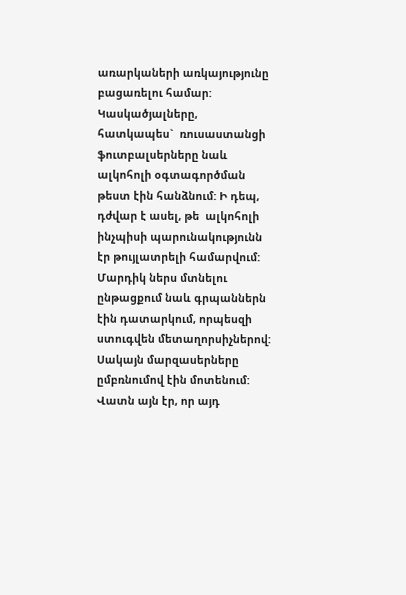առարկաների առկայությունը բացառելու համար: Կասկածյալները,  հատկապես`  ռուսաստանցի ֆուտբալսերները նաև ալկոհոլի օգտագործման թեստ էին հանձնում: Ի դեպ, դժվար է ասել, թե  ալկոհոլի ինչպիսի պարունակությունն էր թույլատրելի համարվում: Մարդիկ ներս մտնելու ընթացքում նաև գրպաններն էին դատարկում, որպեսզի ստուգվեն մետաղորսիչներով: Սակայն մարզասերները ըմբռնումով էին մոտենում: Վատն այն էր, որ այդ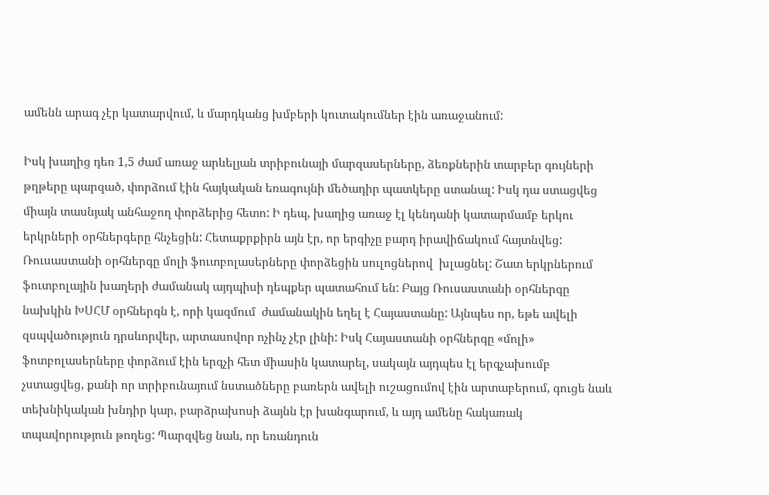ամենն արագ չէր կատարվում, և մարդկանց խմբերի կուտակումներ էին առաջանում:

Իսկ խաղից դեռ 1,5 ժամ առաջ արևելյան տրիբունայի մարզասերները, ձեռքներին տարբեր գույների թղթերը պարզած, փորձում էին հայկական եռագույնի մեծադիր պատկերը ստանալ: Իսկ դա ստացվեց միայն տասնյակ անհաջող փորձերից հետո: Ի դեպ, խաղից առաջ էլ կենդանի կատարմամբ երկու երկրների օրհներգերը հնչեցին: Հետաքրքիրն այն էր, որ երգիչը բարդ իրավիճակում հայտնվեց: Ռուսաստանի օրհներգը մոլի ֆուտբոլասերները փորձեցին սուլոցներով  խլացնել: Շատ երկրներում ֆուտբոլային խաղերի ժամանակ այդպիսի դեպքեր պատահում են: Բայց Ռուսաստանի օրհներգը նախկին ԽՍՀՄ օրհներգն է, որի կազմում  ժամանակին եղել է Հայաստանը: Այնպես որ, եթե ավելի զսպվածություն դրսևորվեր, արտասովոր ոչինչ չէր լինի: Իսկ Հայաստանի օրհներգը «մոլի» ֆոտբոլասերները փորձում էին երգչի հետ միասին կատարել, սակայն այդպես էլ երգչախումբ չստացվեց, քանի որ տրիբունայում նստածները բառերն ավելի ուշացումով էին արտաբերում, գուցե նաև տեխնիկական խնդիր կար, բարձրախոսի ձայնն էր խանգարում, և այդ ամենը հակառակ տպավորություն թողեց: Պարզվեց նաև, որ եռանդուն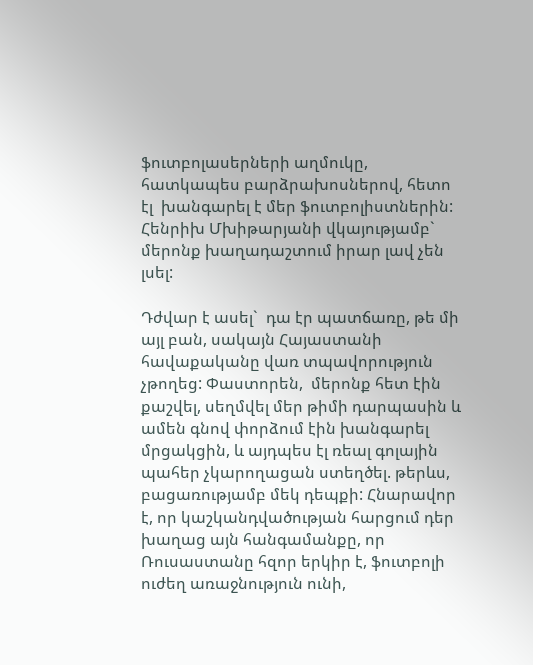ֆուտբոլասերների աղմուկը, հատկապես բարձրախոսներով, հետո էլ  խանգարել է մեր ֆուտբոլիստներին: Հենրիխ Մխիթարյանի վկայությամբ` մերոնք խաղադաշտում իրար լավ չեն լսել:

Դժվար է ասել`  դա էր պատճառը, թե մի այլ բան, սակայն Հայաստանի հավաքականը վառ տպավորություն չթողեց: Փաստորեն,  մերոնք հետ էին քաշվել, սեղմվել մեր թիմի դարպասին և ամեն գնով փորձում էին խանգարել մրցակցին, և այդպես էլ ռեալ գոլային պահեր չկարողացան ստեղծել. թերևս, բացառությամբ մեկ դեպքի: Հնարավոր է, որ կաշկանդվածության հարցում դեր խաղաց այն հանգամանքը, որ Ռուսաստանը հզոր երկիր է, ֆուտբոլի ուժեղ առաջնություն ունի,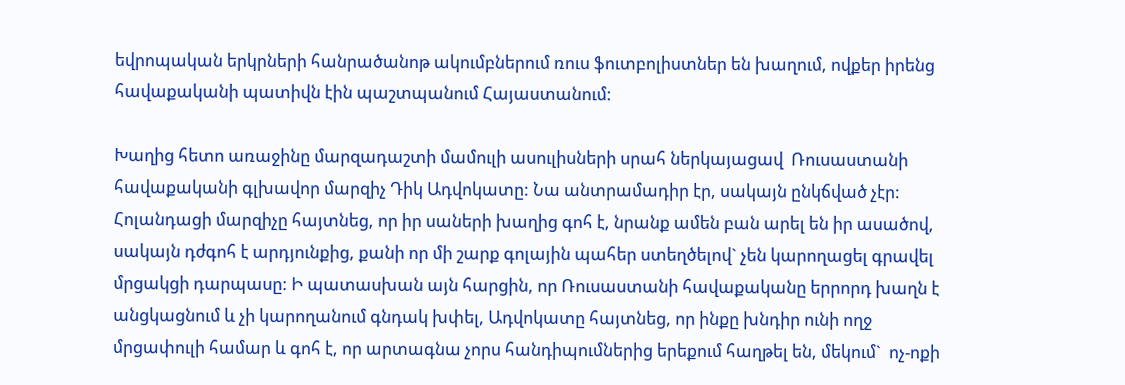եվրոպական երկրների հանրածանոթ ակումբներում ռուս ֆուտբոլիստներ են խաղում, ովքեր իրենց հավաքականի պատիվն էին պաշտպանում Հայաստանում:

Խաղից հետո առաջինը մարզադաշտի մամուլի ասուլիսների սրահ ներկայացավ  Ռուսաստանի հավաքականի գլխավոր մարզիչ Դիկ Ադվոկատը: Նա անտրամադիր էր, սակայն ընկճված չէր: Հոլանդացի մարզիչը հայտնեց, որ իր սաների խաղից գոհ է, նրանք ամեն բան արել են իր ասածով, սակայն դժգոհ է արդյունքից, քանի որ մի շարք գոլային պահեր ստեղծելով` չեն կարողացել գրավել  մրցակցի դարպասը: Ի պատասխան այն հարցին, որ Ռուսաստանի հավաքականը երրորդ խաղն է անցկացնում և չի կարողանում գնդակ խփել, Ադվոկատը հայտնեց, որ ինքը խնդիր ունի ողջ մրցափուլի համար և գոհ է, որ արտագնա չորս հանդիպումներից երեքում հաղթել են, մեկում`  ոչ-ոքի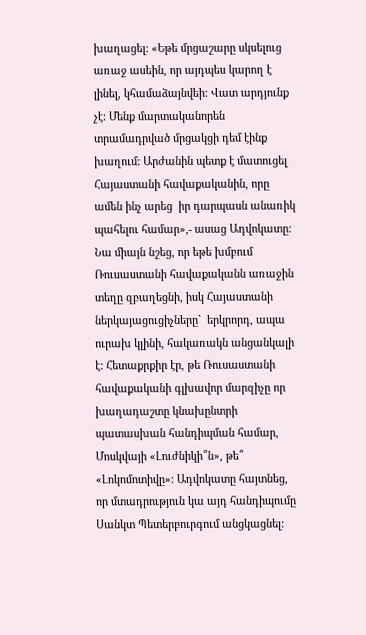խաղացել: «Եթե մրցաշարը սկսելուց առաջ ասեին, որ այդպես կարող է լինել, կհամաձայնվեի: Վատ արդյունք չէ: Մենք մարտականորեն տրամադրված մրցակցի դեմ էինք խաղում: Արժանին պետք է մատուցել Հայաստանի հավաքականին, որը ամեն ինչ արեց  իր դարպասն անառիկ պահելու համար»,- ասաց Ադվոկատը: Նա միայն նշեց, որ եթե խմբում Ռուսաստանի հավաքականն առաջին տեղը զբաղեցնի, իսկ Հայաստանի ներկայացուցիչները`  երկրորդ, ապա  ուրախ կլինի, հակառակն անցանկալի է: Հետաքրքիր էր, թե Ռուսաստանի հավաքականի գլխավոր մարզիչը որ խաղադաշտը կնախընտրի պատասխան հանդիպման համար, Մոսկվայի «Լուժնիկի՞ն», թե՞ «Լոկոմոտիվը»: Ադվոկատը հայտնեց,  որ մտադրություն կա այդ հանդիպումը Սանկտ Պետերբուրգում անցկացնել: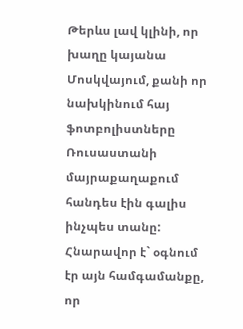Թերևս լավ կլինի, որ խաղը կայանա Մոսկվայում, քանի որ  նախկինում հայ ֆոտբոլիստները Ռուսաստանի մայրաքաղաքում հանդես էին գալիս ինչպես տանը: Հնարավոր է` օգնում էր այն համգամանքը, որ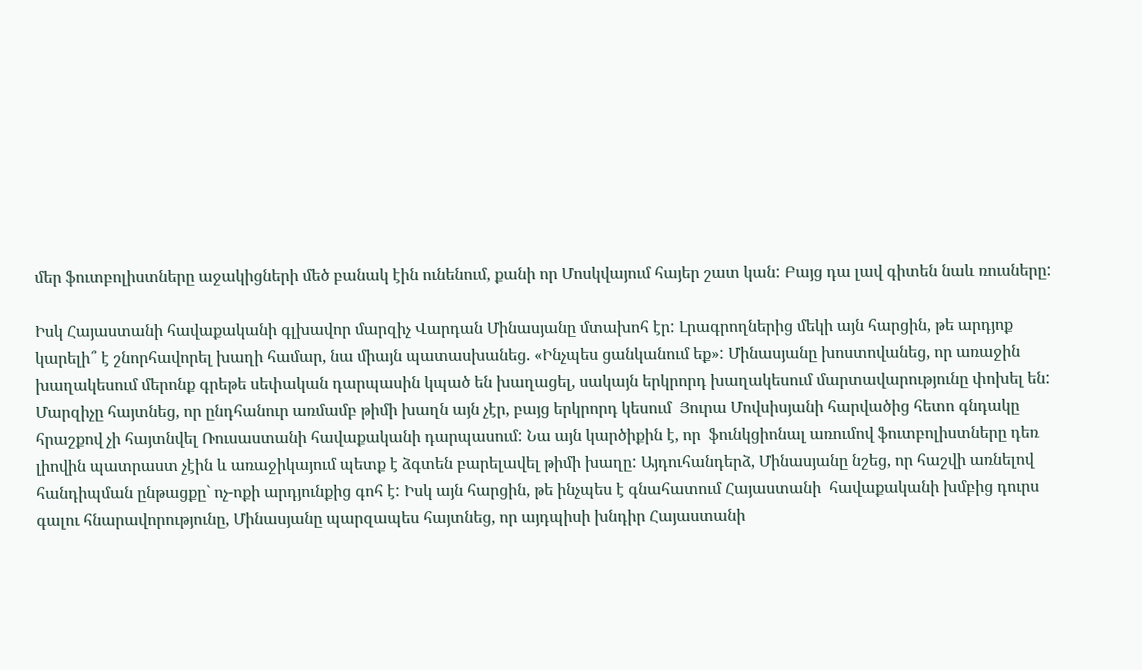մեր ֆուտբոլիստները աջակիցների մեծ բանակ էին ունենում, քանի որ Մոսկվայում հայեր շատ կան: Բայց դա լավ գիտեն նաև ռուսները:

Իսկ Հայաստանի հավաքականի գլխավոր մարզիչ Վարդան Մինասյանը մտախոհ էր: Լրագրողներից մեկի այն հարցին, թե արդյոք կարելի՞ է շնորհավորել խաղի համար, նա միայն պատասխանեց. «Ինչպես ցանկանում եք»: Մինասյանը խոստովանեց, որ առաջին խաղակեսում մերոնք գրեթե սեփական դարպասին կպած են խաղացել, սակայն երկրորդ խաղակեսում մարտավարությունը փոխել են: Մարզիչը հայտնեց, որ ընդհանուր առմամբ թիմի խաղն այն չէր, բայց երկրորդ կեսում  Յուրա Մովսիսյանի հարվածից հետո գնդակը հրաշքով չի հայտնվել Ռուսաստանի հավաքականի դարպասում: Նա այն կարծիքին է, որ  ֆունկցիոնալ առումով ֆուտբոլիստները դեռ լիովին պատրաստ չէին և առաջիկայում պետք է ձգտեն բարելավել թիմի խաղը: Այդուհանդերձ, Մինասյանը նշեց, որ հաշվի առնելով հանդիպման ընթացքը` ոչ-ոքի արդյունքից գոհ է: Իսկ այն հարցին, թե ինչպես է գնահատում Հայաստանի  հավաքականի խմբից դուրս գալու հնարավորությունը, Մինասյանը պարզապես հայտնեց, որ այդպիսի խնդիր Հայաստանի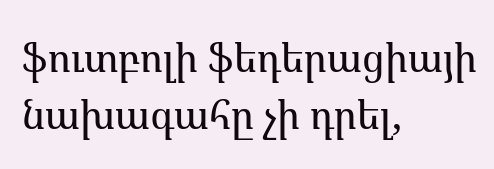ֆուտբոլի ֆեդերացիայի նախագահը չի դրել,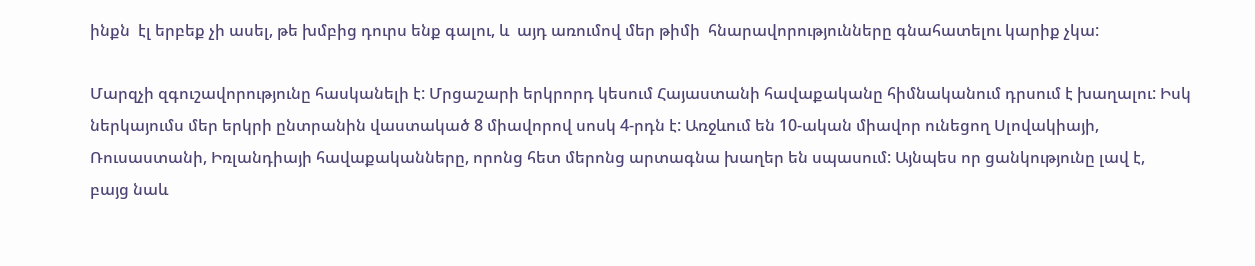ինքն  էլ երբեք չի ասել, թե խմբից դուրս ենք գալու, և  այդ առումով մեր թիմի  հնարավորությունները գնահատելու կարիք չկա:

Մարզչի զգուշավորությունը հասկանելի է: Մրցաշարի երկրորդ կեսում Հայաստանի հավաքականը հիմնականում դրսում է խաղալու: Իսկ ներկայումս մեր երկրի ընտրանին վաստակած 8 միավորով սոսկ 4-րդն է: Առջևում են 10-ական միավոր ունեցող Սլովակիայի, Ռուսաստանի, Իռլանդիայի հավաքականները, որոնց հետ մերոնց արտագնա խաղեր են սպասում: Այնպես որ ցանկությունը լավ է,  բայց նաև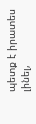պետք է իրատես լինել,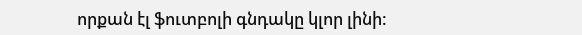որքան էլ ֆուտբոլի գնդակը կլոր լինի: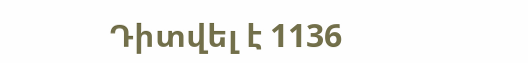Դիտվել է 1136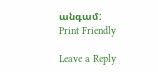անգամ:
Print Friendly

Leave a Reply